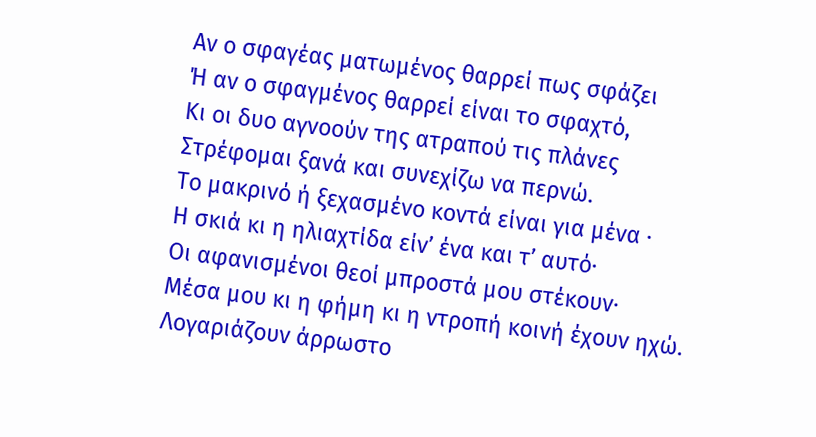Αν ο σφαγέας ματωμένος θαρρεί πως σφάζει
Ή αν ο σφαγμένος θαρρεί είναι το σφαχτό,
Κι οι δυο αγνοούν της ατραπού τις πλάνες
Στρέφομαι ξανά και συνεχίζω να περνώ.
Το μακρινό ή ξεχασμένο κοντά είναι για μένα ·
Η σκιά κι η ηλιαχτίδα είν’ ένα και τ’ αυτό·
Οι αφανισμένοι θεοί μπροστά μου στέκουν·
Μέσα μου κι η φήμη κι η ντροπή κοινή έχουν ηχώ.
Λογαριάζουν άρρωστο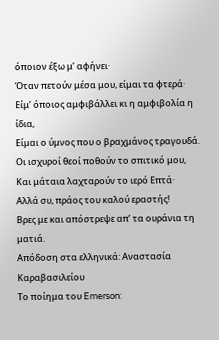όποιον έξω μ’ αφήνει·
Όταν πετούν μέσα μου, είμαι τα φτερά·
Είμ’ όποιος αμφιβάλλει κι η αμφιβολία η ίδια,
Είμαι ο ύμνος που ο βραχμάνος τραγουδά.
Οι ισχυροί θεοί ποθούν το σπιτικό μου,
Και μάταια λαχταρούν το ιερό Επτά·
Αλλά συ, πράος του καλού εραστής!
Βρες με και απόστρεψε απ’ τα ουράνια τη ματιά.
Απόδοση στα ελληνικά: Αναστασία Καραβασιλείου
Το ποίημα του Emerson: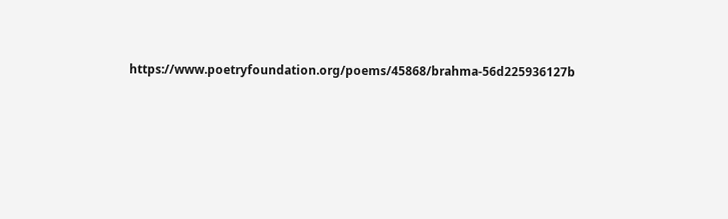https://www.poetryfoundation.org/poems/45868/brahma-56d225936127b